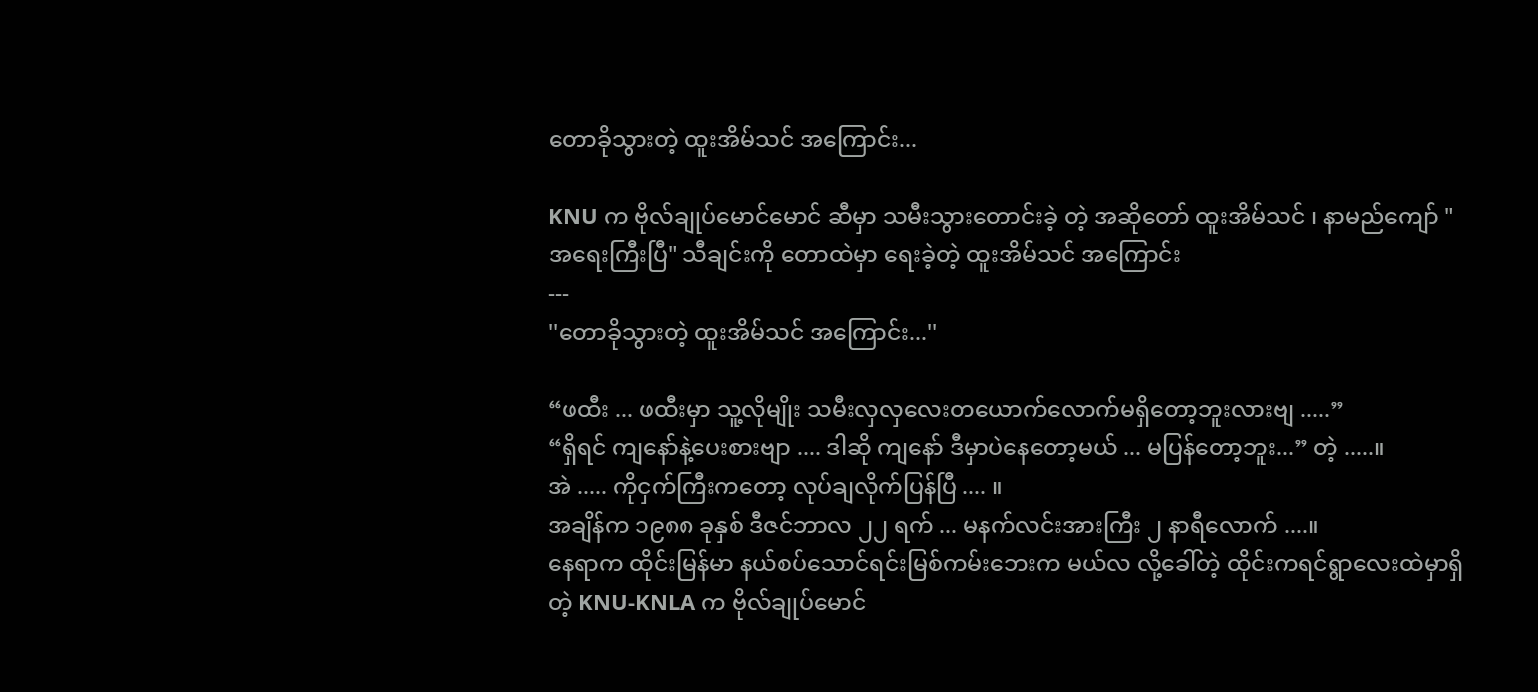တောခိုသွားတဲ့ ထူးအိမ်သင် အကြောင်း...

KNU က ဗိုလ်ချုပ်မောင်မောင် ဆီမှာ သမီးသွားတောင်းခဲ့ တဲ့ အဆိုတော် ထူးအိမ်သင် ၊ နာမည်ကျော် " အရေးကြီးပြီ" သီချင်းကို တောထဲမှာ ရေးခဲ့တဲ့ ထူးအိမ်သင် အကြောင်း
---
''တောခိုသွားတဲ့ ထူးအိမ်သင် အကြောင်း...''

“ဖထီး ... ဖထီးမှာ သူ့လိုမျိုး သမီးလှလှလေးတယောက်လောက်မရှိတော့ဘူးလားဗျ .....”
“ရှိရင် ကျနော်နဲ့ပေးစားဗျာ .... ဒါဆို ကျနော် ဒီမှာပဲနေတော့မယ် ... မပြန်တော့ဘူး...” တဲ့ .....။
အဲ ..... ကိုငှက်ကြီးကတော့ လုပ်ချလိုက်ပြန်ပြီ .... ။
အချိန်က ၁၉၈၈ ခုနှစ် ဒီဇင်ဘာလ ၂၂ ရက် ... မနက်လင်းအားကြီး ၂ နာရီလောက် ....။
နေရာက ထိုင်းမြန်မာ နယ်စပ်သောင်ရင်းမြစ်ကမ်းဘေးက မယ်လ လို့ခေါ်တဲ့ ထိုင်းကရင်ရွာလေးထဲမှာရှိတဲ့ KNU-KNLA က ဗိုလ်ချုပ်မောင်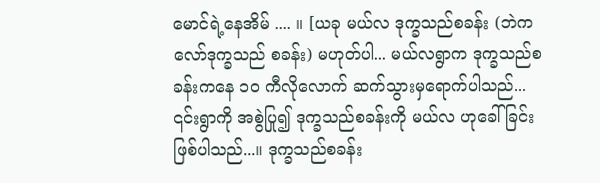မောင်ရဲ့နေအိမ် .... ။ [ယခု မယ်လ ဒုက္ခသည်စခန်း (ဘဲကလော်ဒုက္ခသည် စခန်း) မဟုတ်ပါ... မယ်လရွာက ဒုက္ခသည်စခန်းကနေ ၁၀ ကီလိုလောက် ဆက်သွားမှရောက်ပါသည်... ၎င်းရွာကို အစွဲပြု၍ ဒုက္ခသည်စခန်းကို မယ်လ ဟုခေါ်ခြင်းဖြစ်ပါသည်...။ ဒုက္ခသည်စခန်း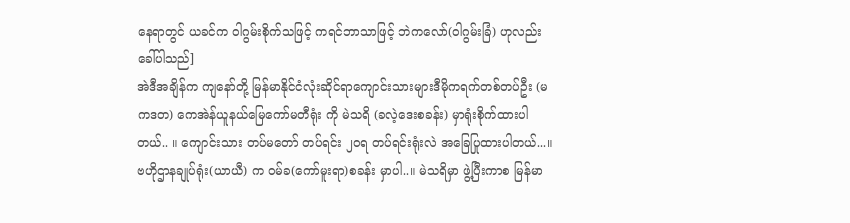နေရာတွင် ယခင်က ဝါဂွမ်းစိုက်သဖြင့် ကရင်ဘာသာဖြင့် ဘဲကလော်(ဝါဂွမ်းခြံ) ဟုလည်းခေါ်ပါသည်]
အဲဒီအချိန်က ကျနော်တို့ မြန်မာနိုင်ငံလုံးဆိုင်ရာကျောင်းသားများဒီမိုကရက်တစ်တပ်ဦး (မကဒတ) ကေအဲန်ယူနယ်မြေကော်မတီရုံး ကို မဲသရိ (ခလဲ့ဒေးစခန်း) မှာရုံးစိုက်ထားပါတယ်.. ။ ကျောင်းသား တပ်မတော် တပ်ရင်း ၂၀ရ တပ်ရင်းရုံးလဲ အခြေပြုထားပါတယ်...။ ဗဟိုဌာနချုပ်ရုံး(ယာယီ) က ဝမ်ခ(ကော်မူးရာ)စခန်း မှာပါ..။ မဲသရိမှာ ဖွဲ့ပြီးကာစ မြန်မာ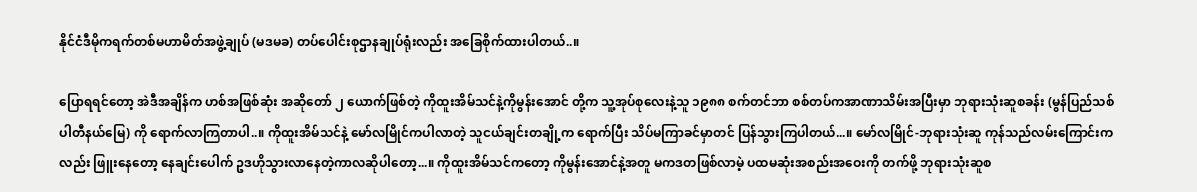နိုင်ငံဒီမိုကရက်တစ်မဟာမိတ်အဖွဲ့ချုပ် (မဒမခ) တပ်ပေါင်းစုဌာနချုပ်ရုံးလည်း အခြေစိုက်ထားပါတယ်..။

ပြောရရင်တော့ အဲဒီအချိန်က ဟစ်အဖြစ်ဆုံး အဆိုတော် ၂ ယောက်ဖြစ်တဲ့ ကိုထူးအိမ်သင်နဲ့ကိုမွန်းအောင် တို့က သူ့အုပ်စုလေးနဲ့သူ ၁၉၈၈ စက်တင်ဘာ စစ်တပ်ကအာဏာသိမ်းအပြီးမှာ ဘုရားသုံးဆူစခန်း (မွန်ပြည်သစ်ပါတီနယ်မြေ) ကို ရောက်လာကြတာပါ..။ ကိုထူးအိမ်သင်နဲ့ မော်လမြိုင်ကပါလာတဲ့ သူငယ်ချင်းတချို့က ရောက်ပြီး သိပ်မကြာခင်မှာတင် ပြန်သွားကြပါတယ်...။ မော်လမြိုင်-ဘုရားသုံးဆူ ကုန်သည်လမ်းကြောင်းကလည်း ဖြူးနေတော့ နေချင်းပေါက် ဥဒဟိုသွားလာနေတဲ့ကာလဆိုပါတော့...။ ကိုထူးအိမ်သင်ကတော့ ကိုမွန်းအောင်နဲ့အတူ မကဒတဖြစ်လာမဲ့ ပထမဆုံးအစည်းအဝေးကို တက်ဖို့ ဘုရားသုံးဆူစ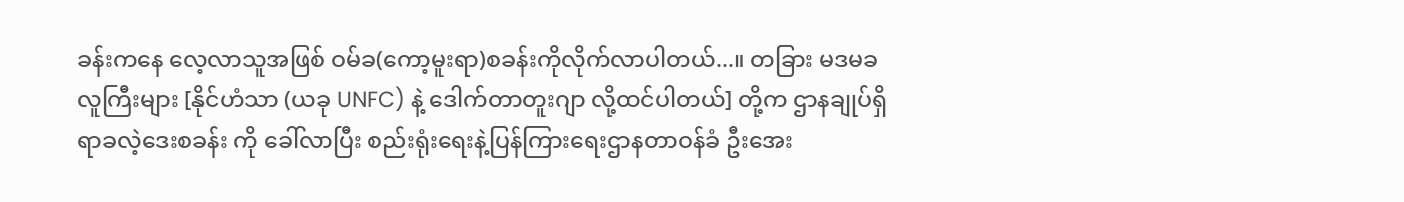ခန်းကနေ လေ့လာသူအဖြစ် ဝမ်ခ(ကော့မူးရာ)စခန်းကိုလိုက်လာပါတယ်...။ တခြား မဒမခ လူကြီးများ [နိုင်ဟံသာ (ယခု UNFC) နဲ့ ဒေါက်တာတူးဂျာ လို့ထင်ပါတယ်] တို့က ဌာနချုပ်ရှိရာခလဲ့ဒေးစခန်း ကို ခေါ်လာပြီး စည်းရုံးရေးနဲ့ပြန်ကြားရေးဌာနတာဝန်ခံ ဦးအေး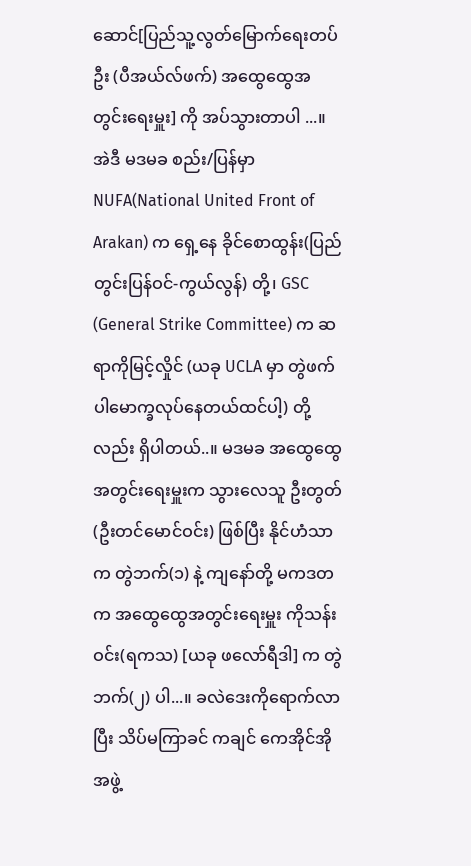ဆောင်[ပြည်သူ့လွတ်မြောက်ရေးတပ်ဦး (ပီအယ်လ်ဖက်) အထွေထွေအတွင်းရေးမှူး] ကို အပ်သွားတာပါ ...။ အဲဒီ မဒမခ စည်း/ပြန်မှာ NUFA(National United Front of Arakan) က ရှေ့နေ ခိုင်စောထွန်း(ပြည်တွင်းပြန်ဝင်-ကွယ်လွန်) တို့၊ GSC (General Strike Committee) က ဆရာကိုမြင့်လှိုင် (ယခု UCLA မှာ တွဲဖက် ပါမောက္ခလုပ်နေတယ်ထင်ပါ့) တို့လည်း ရှိပါတယ်..။ မဒမခ အထွေထွေအတွင်းရေးမှူးက သွားလေသူ ဦးတွတ် (ဦးတင်မောင်ဝင်း) ဖြစ်ပြီး နိုင်ဟံသာက တွဲဘက်(၁) နဲ့ ကျနော်တို့ မကဒတ က အထွေထွေအတွင်းရေးမှူး ကိုသန်းဝင်း(ရကသ) [ယခု ဖလော်ရီဒါ] က တွဲဘက်(၂) ပါ...။ ခလဲဒေးကိုရောက်လာပြီး သိပ်မကြာခင် ကချင် ကေအိုင်အို အဖွဲ့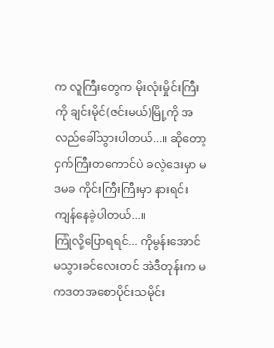က လူကြီးတွေက မိုးလုံးမှိုင်းကြီးကို ချင်းမိုင်(ဇင်းမယ်)မြို့ကို အလည်ခေါ်သွားပါတယ်...။ ဆိုတော့ ငှက်ကြီးတကောင်ပဲ ခလဲ့ဒေးမှာ မဒမခ ကိုင်းကြီးကြီးမှာ နားရင်း ကျန်နေခဲ့ပါတယ်...။
ကြုံလို့ပြောရရင်... ကိုမွန်းအောင် မသွားခင်လေးတင် အဲဒီတုန်းက မကဒတအစောပိုင်းသမိုင်း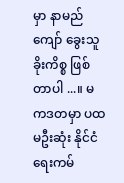မှာ နာမည်ကျော် ခွေးသူခိုးကိစ္စ ဖြစ်တာပါ ...။ မကဒတမှာ ပထမဦးဆုံး နိုင်ငံရေးကမ်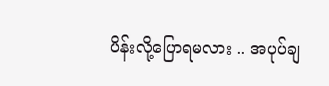ပိန်းလို့ပြောရမလား .. အပုပ်ချ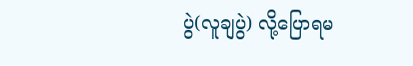ပွဲ(လူချပွဲ) လို့ပြောရမ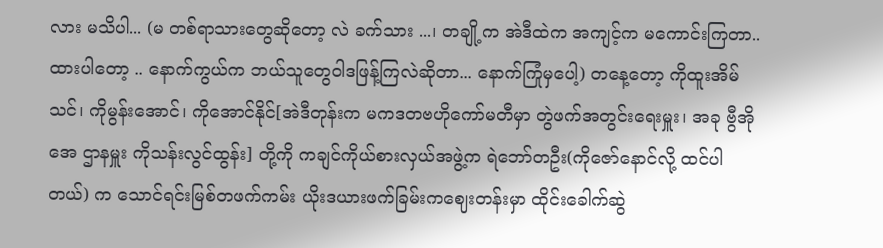လား မသိပါ... (မ တစ်ရာသားတွေဆိုတော့ လဲ ခက်သား ...၊ တချို့က အဲဒီထဲက အကျင့်က မကောင်းကြတာ.. ထားပါတော့ .. နောက်ကွယ်က ဘယ်သူတွေဝါဒဖြန့်ကြလဲဆိုတာ... နောက်ကြုံမှပေါ့) တနေ့တော့ ကိုထူးအိမ်သင်၊ ကိုမွန်းအောင်၊ ကိုအောင်နိုင်[အဲဒီတုန်းက မကဒတဗဟိုကော်မတီမှာ တွဲဖက်အတွင်းရေးမှူး၊ အခု ဗွီအိုအေ ဌာနမှူး ကိုသန်းလွင်ထွန်း] တို့ကို ကချင်ကိုယ်စားလှယ်အဖွဲ့က ရဲဘော်တဦး(ကိုဇော်နောင်လို့ ထင်ပါတယ်) က သောင်ရင်းမြစ်တဖက်ကမ်း ယိုးဒယားဖက်ခြမ်းကဈေးတန်းမှာ ထိုင်းခေါက်ဆွဲ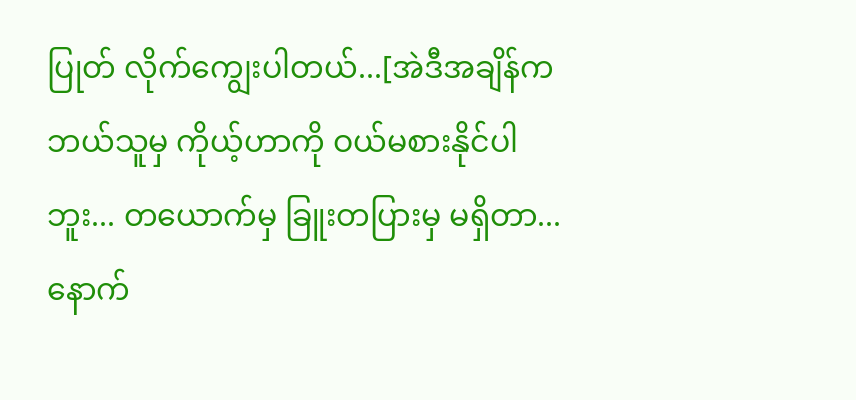ပြုတ် လိုက်ကျွေးပါတယ်...[အဲဒီအချိန်က ဘယ်သူမှ ကိုယ့်ဟာကို ဝယ်မစားနိုင်ပါဘူး... တယောက်မှ ခြူးတပြားမှ မရှိတာ... နောက်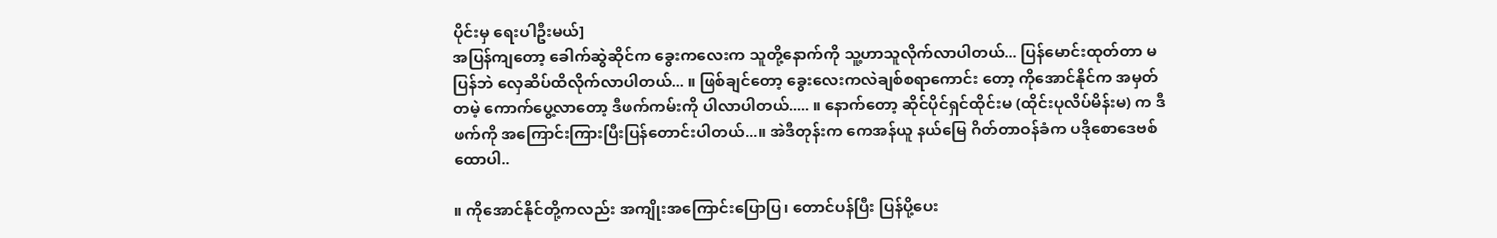ပိုင်းမှ ရေးပါဦးမယ်]
အပြန်ကျတော့ ခေါက်ဆွဲဆိုင်က ခွေးကလေးက သူတို့နောက်ကို သူ့ဟာသူလိုက်လာပါတယ်... ပြန်မောင်းထုတ်တာ မပြန်ဘဲ လှေဆိပ်ထိလိုက်လာပါတယ်... ။ ဖြစ်ချင်တော့ ခွေးလေးကလဲချစ်စရာကောင်း တော့ ကိုအောင်နိုင်က အမှတ်တမဲ့ ကောက်ပွေ့လာတော့ ဒီဖက်ကမ်းကို ပါလာပါတယ်..... ။ နောက်တော့ ဆိုင်ပိုင်ရှင်ထိုင်းမ (ထိုင်းပုလိပ်မိန်းမ) က ဒီဖက်ကို အကြောင်းကြားပြီးပြန်တောင်းပါတယ်...။ အဲဒီတုန်းက ကေအန်ယူ နယ်မြေ ဂိတ်တာဝန်ခံက ပဒိုစောဒေဗစ်ထောပါ..

။ ကိုအောင်နိုင်တို့ကလည်း အကျိုးအကြောင်းပြောပြ၊ တောင်ပန်ပြီး ပြန်ပို့ပေး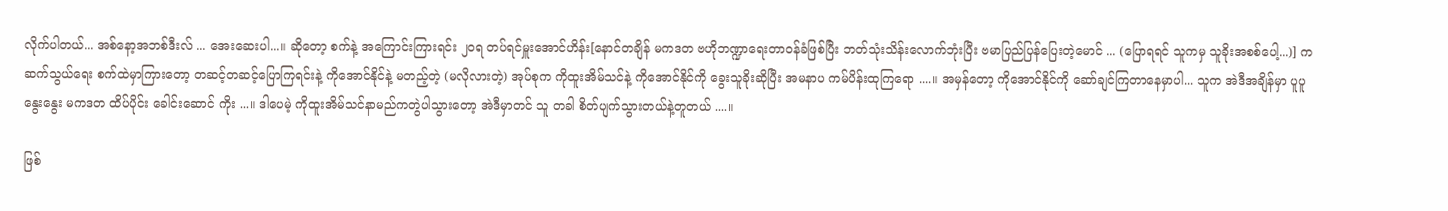လိုက်ပါတယ်... အစ်နော့အဘစ်ဒီးလ် ... အေးဆေးပါ...။ ဆိုတော့ စက်နဲ့ အကြောင်းကြားရင်း ၂၀ရ တပ်ရင်မှူးအောင်ဟိန်း[နောင်တချိန် မကဒတ ဗဟိုဘဏ္ဍာရေးတာဝန်ခံဖြစ်ပြီး ဘတ်သုံးသိန်းလောက်ဘုံးပြီး ဗမာပြည်ပြန်ပြေးတဲ့မောင် ... (ပြောရရင် သူကမှ သူခိုးအစစ်ပေါ့...)] က ဆက်သွယ်ရေး စက်ထဲမှာကြားတော့ တဆင့်တဆင့်ပြောကြရင်းနဲ့ ကိုအောင်နိုင်နဲ့ မတည့်တဲ့ (မလိုလားတဲ့) အုပ်စုက ကိုထူးအိမ်သင်နဲ့ ကိုအောင်နိုင်ကို ခွေးသူခိုးဆိုပြီး အမနာပ ကမ်ပိန်းထုကြရော ....။ အမှန်တော့ ကိုအောင်နိုင်ကို ဆော်ချင်ကြတာနေမှာပါ... သူက အဲဒီအချိန်မှာ ပူပူနွေးနွေး မကဒတ ထိပ်ပိုင်း ခေါင်းဆောင် ကိုး ...။ ဒါပေမဲ့ ကိုထူးအိမ်သင်နာမည်ကတွဲပါသွားတော့ အဲဒီမှာတင် သူ တခါ စိတ်ပျက်သွားတယ်နဲ့တူတယ် ....။

ဖြစ်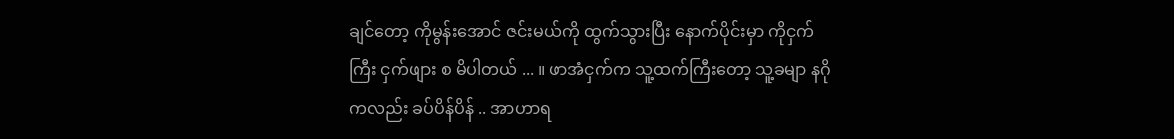ချင်တော့ ကိုမွန်းအောင် ဇင်းမယ်ကို ထွက်သွားပြီး နောက်ပိုင်းမှာ ကိုငှက်ကြီး ငှက်ဖျား စ မိပါတယ် ... ။ ဖာအံငှက်က သူ့ထက်ကြီးတော့ သူ့ခမျာ နဂိုကလည်း ခပ်ပိန်ပိန် .. အာဟာရ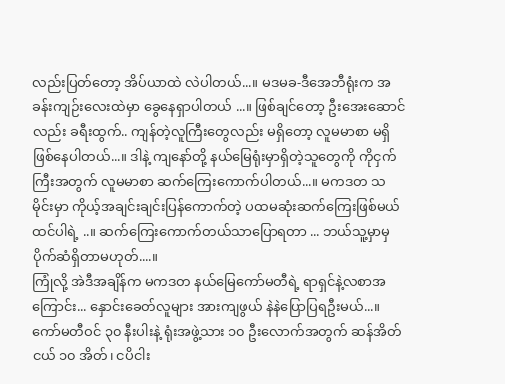လည်းပြတ်တော့ အိပ်ယာထဲ လဲပါတယ်...။ မဒမခ-ဒီအေဘီရုံးက အခန်းကျဉ်းလေးထဲမှာ ခွေနေရှာပါတယ် ...။ ဖြစ်ချင်တော့ ဦးအေးဆောင်လည်း ခရီးထွက်.. ကျန်တဲ့လူကြီးတွေလည်း မရှိတော့ လူမမာစာ မရှိဖြစ်နေပါတယ်...။ ဒါနဲ့ ကျနော်တို့ နယ်မြေရုံးမှာရှိတဲ့သူတွေကို ကိုငှက်ကြီးအတွက် လူမမာစာ ဆက်ကြေးကောက်ပါတယ်...။ မကဒတ သမိုင်းမှာ ကိုယ့်အချင်းချင်းပြန်ကောက်တဲ့ ပထမဆုံးဆက်ကြေးဖြစ်မယ်ထင်ပါရဲ့ ..။ ဆက်ကြေးကောက်တယ်သာပြောရတာ ... ဘယ်သူ့မှာမှ ပိုက်ဆံရှိတာမဟုတ်....။
ကြုံလို့ အဲဒီအချိန်က မကဒတ နယ်မြေကော်မတီရဲ့ ရာရှင်နဲ့လစာအကြောင်း... နှောင်းခေတ်လူများ အားကျဖွယ် နဲနဲပြောပြရဦးမယ်...။ ကော်မတီဝင် ၃၀ နီးပါးနဲ့ ရုံးအဖွဲ့သား ၁၀ ဦးလောက်အတွက် ဆန်အိတ်ငယ် ၁၀ အိတ်၊ ငပိငါး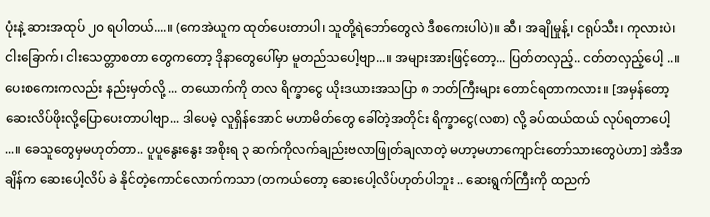ပုံးနဲ့ ဆားအထုပ် ၂၀ ရပါတယ်....။ (ကေအဲယူက ထုတ်ပေးတာပါ၊ သူတို့ရဲဘော်တွေလဲ ဒီစကေးပါပဲ)။ ဆီ၊ အချိုမှုန့်၊ ငရုပ်သီး၊ ကုလားပဲ၊ ငါးခြောက်၊ ငါးသေတ္တာစတာ တွေကတော့ ဒိုနာတွေပေါ်မှာ မူတည်သပေါ့ဗျာ...။ အများအားဖြင့်တော့... ပြတ်တလှည့်.. ငတ်တလှည့်ပေါ့ ..။ ပေးစကေးကလည်း နည်းမှတ်လို့ ... တယောက်ကို တလ ရိက္ခာငွေ ယိုးဒယားအသပြာ ၈ ဘတ်ကြီးများ တောင်ရတာကလား။ [အမှန်တော့ဆေးလိပ်ဖိုးလို့ပြောပေးတာပါဗျာ... ဒါပေမဲ့ လူရှိန်အောင် မဟာမိတ်တွေ ခေါ်တဲ့အတိုင်း ရိက္ခာငွေ(လစာ) လို့ ခပ်ထယ်ထယ် လုပ်ရတာပေါ့ ...။ ခေသူတွေမှမဟုတ်တာ.. ပူပူနွေးနွေး အစိုးရ ၃ ဆက်ကိုလက်ချည်းဗလာဖြုတ်ချလာတဲ့ မဟာ့မဟာကျောင်းတော်သားတွေပဲဟာ] အဲဒီအချိန်က ဆေးပေါ့လိပ် ခဲ နိုင်တဲ့ကောင်လောက်ကသာ (တကယ်တော့ ဆေးပေါ့လိပ်ဟုတ်ပါဘူး .. ဆေးရွက်ကြီးကို ထညက်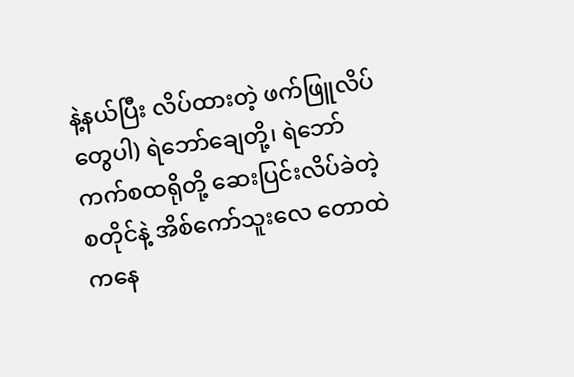နဲ့နယ်ပြီး လိပ်ထားတဲ့ ဖက်ဖြူလိပ်တွေပါ) ရဲဘော်ချေတို့၊ ရဲဘော်ကက်စထရိုတို့ ဆေးပြင်းလိပ်ခဲတဲ့ စတိုင်နဲ့ အိစ်ကော်သူးလေ တောထဲကနေ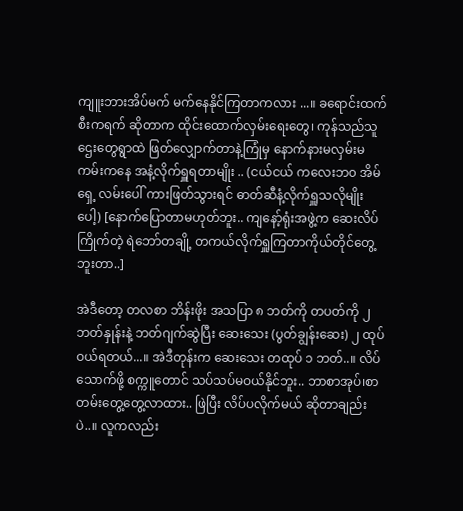ကျူးဘားအိပ်မက် မက်နေနိုင်ကြတာကလား ...။ ခရောင်းထက် စီးကရက် ဆိုတာက ထိုင်းထောက်လှမ်းရေးတွေ၊ ကုန်သည်သူဌေးတွေရွာထဲ ဖြတ်လျှောက်တာနဲ့ကြုံမှ နောက်နားမလှမ်းမကမ်းကနေ အနံ့လိုက်ရှူရတာမျိုး .. (ငယ်ငယ် ကလေးဘ၀ အိမ်ရှေ့ လမ်းပေါ် ကားဖြတ်သွားရင် ဓာတ်ဆီနံ့လိုက်ရှူသလိုမျိုးပေါ့) [နောက်ပြောတာမဟုတ်ဘူး.. ကျနော့်ရုံးအဖွဲ့က ဆေးလိပ်ကြိုက်တဲ့ ရဲဘော်တချို့ တကယ်လိုက်ရှူကြတာကိုယ်တိုင်တွေ့ဘူးတာ..]

အဲဒီတော့ တလစာ ဘိန်းဖိုး အသပြာ ၈ ဘတ်ကို တပတ်ကို ၂ ဘတ်နှုန်းနဲ့ ဘတ်ဂျက်ဆွဲပြီး ဆေးသေး (ပွတ်ချွန်းဆေး) ၂ ထုပ်ဝယ်ရတယ်...။ အဲဒီတုန်းက ဆေးသေး တထုပ် ၁ ဘတ်..။ လိပ်သောက်ဖို့ စက္ကူတောင် သပ်သပ်မဝယ်နိုင်ဘူး.. ဘာစာအုပ်၊စာတမ်းတွေ့တွေ့လာထား.. ဖြဲပြီး လိပ်ပလိုက်မယ် ဆိုတာချည်းပဲ..။ လူကလည်း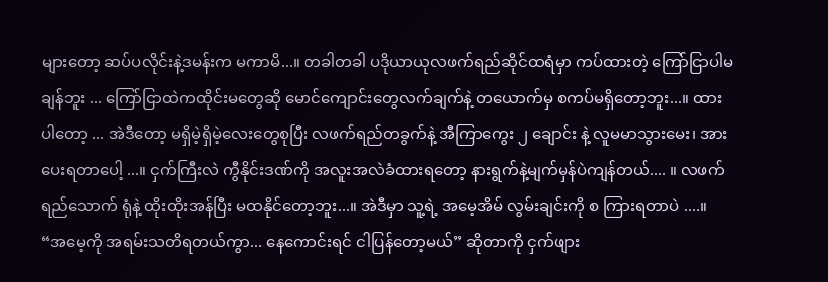များတော့ ဆပ်ပလိုင်းနဲ့ဒမန်းက မကာမိ...။ တခါတခါ ပဒိုယာယုလဖက်ရည်ဆိုင်ထရံမှာ ကပ်ထားတဲ့ ကြော်ငြာပါမချန်ဘူး ... ကြော်ငြာထဲကထိုင်းမတွေဆို မောင်ကျောင်းတွေလက်ချက်နဲ့ တယောက်မှ စကပ်မရှိတော့ဘူး...။ ထားပါတော့ ... အဲဒီတော့ မရှိမဲ့ရှိမဲ့လေးတွေစုပြီး လဖက်ရည်တခွက်နဲ့ အီကြာကွေး ၂ ချောင်း နဲ့ လူမမာသွားမေး၊ အားပေးရတာပေါ့ ...။ ငှက်ကြီးလဲ ကွီနိုင်းဒဏ်ကို အလူးအလဲခံထားရတော့ နားရွက်နဲ့မျက်မှန်ပဲကျန်တယ်.... ။ လဖက်ရည်သောက် ရုံနဲ့ ထိုးထိုးအန်ပြီး မထနိုင်တော့ဘူး...။ အဲဒီမှာ သူ့ရဲ့ အမေ့အိမ် လွမ်းချင်းကို စ ကြားရတာပဲ ....။ “အမေ့ကို အရမ်းသတိရတယ်ကွာ... နေကောင်းရင် ငါပြန်တော့မယ်” ဆိုတာကို ငှက်ဖျား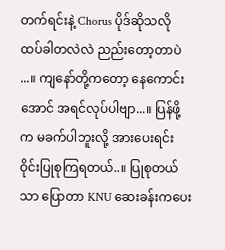တက်ရင်းနဲ့ Chorus ပိုဒ်ဆိုသလို ထပ်ခါတလဲလဲ ညည်းတော့တာပဲ ...။ ကျနော်တို့ကတော့ နေကောင်းအောင် အရင်လုပ်ပါဗျာ...။ ပြန်ဖို့က မခက်ပါဘူးလို့ အားပေးရင်း ဝိုင်းပြုစုကြရတယ်..။ ပြုစုတယ်သာ ပြောတာ KNU ဆေးခန်းကပေး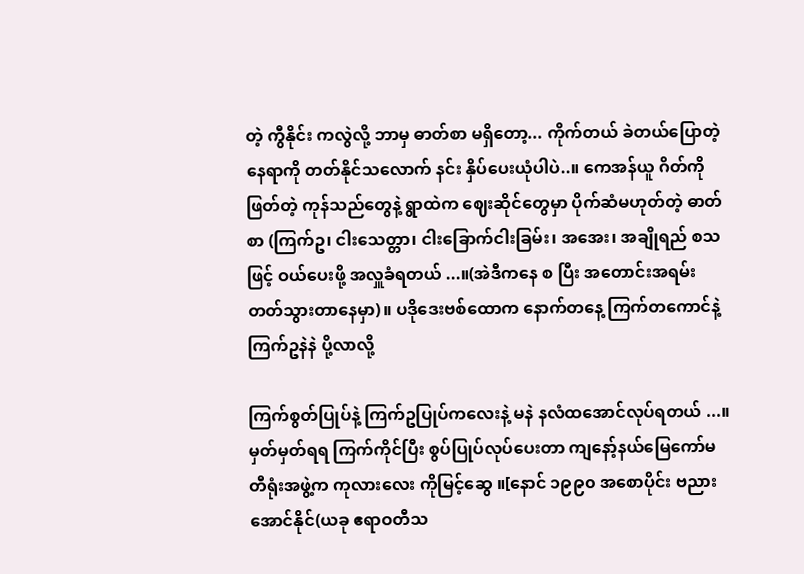တဲ့ ကွီနိုင်း ကလွဲလို့ ဘာမှ ဓာတ်စာ မရှိတော့... ကိုက်တယ် ခဲတယ်ပြောတဲ့ နေရာကို တတ်နိုင်သလောက် နင်း နှိပ်ပေးယုံပါပဲ..။ ကေအန်ယူ ဂိတ်ကိုဖြတ်တဲ့ ကုန်သည်တွေနဲ့ ရွာထဲက ဈေးဆိုင်တွေမှာ ပိုက်ဆံမဟုတ်တဲ့ ဓာတ်စာ (ကြက်ဥ၊ ငါးသေတ္တာ၊ ငါးခြောက်ငါးခြမ်း၊ အအေး၊ အချိုရည် စသဖြင့် ဝယ်ပေးဖို့ အလှူခံရတယ် ...။(အဲဒီကနေ စ ပြီး အတောင်းအရမ်း တတ်သွားတာနေမှာ)။ ပဒိုဒေးဗစ်ထောက နောက်တနေ့ ကြက်တကောင်နဲ့ ကြက်ဥနဲနဲ ပို့လာလို့

ကြက်စွတ်ပြုပ်နဲ့ ကြက်ဥပြုပ်ကလေးနဲ့ မနဲ နလံထအောင်လုပ်ရတယ် ...။ မှတ်မှတ်ရရ ကြက်ကိုင်ပြီး စွပ်ပြုပ်လုပ်ပေးတာ ကျနော့်နယ်မြေကော်မတီရုံးအဖွဲ့က ကုလားလေး ကိုမြင့်ဆွေ ။[နောင် ၁၉၉၀ အစောပိုင်း ဗညားအောင်နိုင်(ယခု ဧရာဝတီသ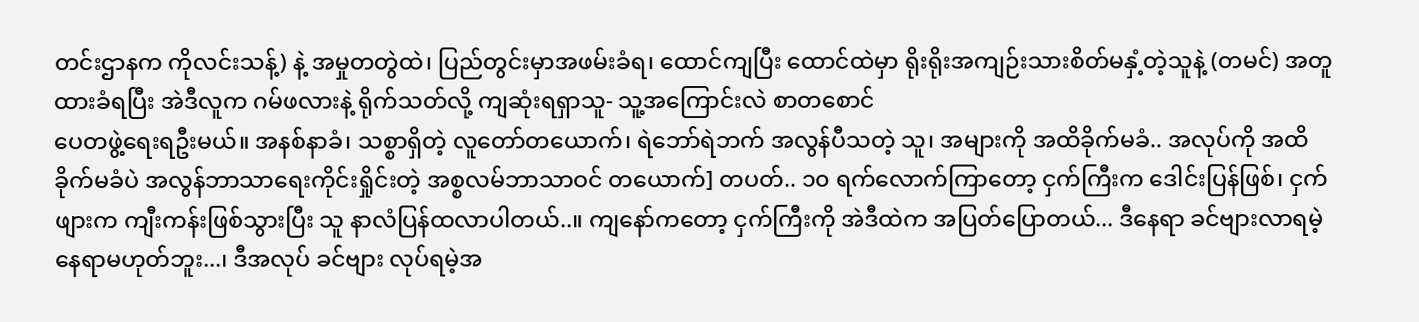တင်းဌာနက ကိုလင်းသန့်) နဲ့ အမှုတတွဲထဲ၊ ပြည်တွင်းမှာအဖမ်းခံရ၊ ထောင်ကျပြီး ထောင်ထဲမှာ ရိုးရိုးအကျဉ်းသားစိတ်မနှံ့တဲ့သူနဲ့ (တမင်) အတူထားခံရပြီး အဲဒီလူက ဂမ်ဖလားနဲ့ ရိုက်သတ်လို့ ကျဆုံးရရှာသူ- သူ့အကြောင်းလဲ စာတစောင်
ပေတဖွဲ့ရေးရဦးမယ်။ အနစ်နာခံ၊ သစ္စာရှိတဲ့ လူတော်တယောက်၊ ရဲဘော်ရဲဘက် အလွန်ပီသတဲ့ သူ၊ အများကို အထိခိုက်မခံ.. အလုပ်ကို အထိခိုက်မခံပဲ အလွန်ဘာသာရေးကိုင်းရှိုင်းတဲ့ အစ္စလမ်ဘာသာဝင် တယောက်] တပတ်.. ၁၀ ရက်လောက်ကြာတော့ ငှက်ကြီးက ဒေါင်းပြန်ဖြစ်၊ ငှက်ဖျားက ကျီးကန်းဖြစ်သွားပြီး သူ နာလံပြန်ထလာပါတယ်..။ ကျနော်ကတော့ ငှက်ကြီးကို အဲဒီထဲက အပြတ်ပြောတယ်... ဒီနေရာ ခင်ဗျားလာရမဲ့နေရာမဟုတ်ဘူး...၊ ဒီအလုပ် ခင်ဗျား လုပ်ရမဲ့အ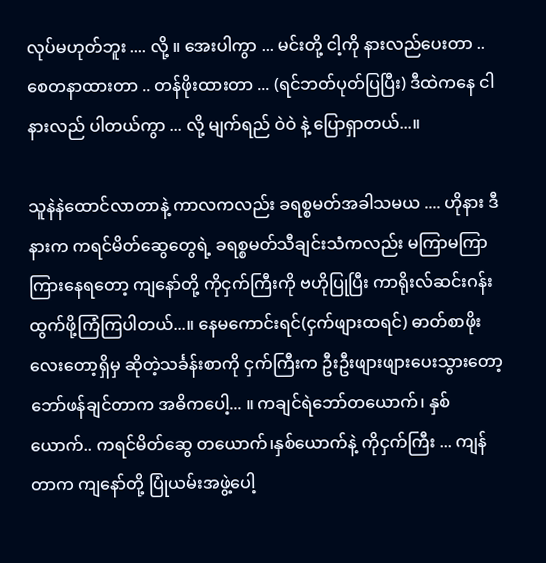လုပ်မဟုတ်ဘူး .... လို့ ။ အေးပါကွာ ... မင်းတို့ ငါ့ကို နားလည်ပေးတာ .. စေတနာထားတာ .. တန်ဖိုးထားတာ ... (ရင်ဘတ်ပုတ်ပြပြီး) ဒီထဲကနေ ငါနားလည် ပါတယ်ကွာ ... လို့ မျက်ရည် ဝဲဝဲ နဲ့ ပြောရှာတယ်...။

သူနဲနဲထောင်လာတာနဲ့ ကာလကလည်း ခရစ္စမတ်အခါသမယ .... ဟိုနား ဒီနားက ကရင်မိတ်ဆွေတွေရဲ့ ခရစ္စမတ်သီချင်းသံကလည်း မကြာမကြာကြားနေရတော့ ကျနော်တို့ ကိုငှက်ကြီးကို ဗဟိုပြုပြီး ကာရိုးလ်ဆင်းဂန်းထွက်ဖို့ကြံကြပါတယ်...။ နေမကောင်းရင်(ငှက်ဖျားထရင်) ဓာတ်စာဖိုးလေးတော့ရှိမှ ဆိုတဲ့သင်္ခန်းစာကို ငှက်ကြီးက ဦးဦးဖျားဖျားပေးသွားတော့ ဘော်ဖန်ချင်တာက အဓိကပေါ့... ။ ကချင်ရဲဘော်တယောက်၊ နှစ်ယောက်.. ကရင်မိတ်ဆွေ တယောက်၊နှစ်ယောက်နဲ့ ကိုငှက်ကြီး ... ကျန်တာက ကျနော်တို့ ပြုံယမ်းအဖွဲ့ပေါ့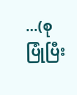...(စုပြုံပြီး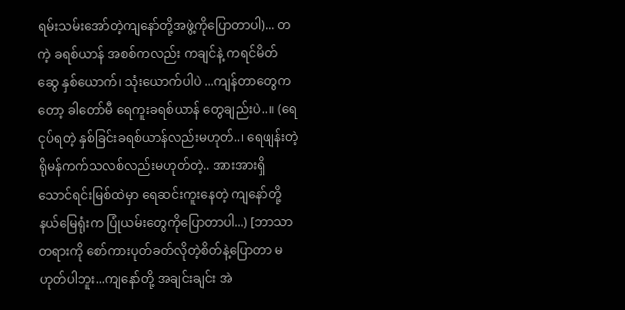ရမ်းသမ်းအော်တဲ့ကျနော်တို့အဖွဲ့ကိုပြောတာပါ)... တကဲ့ ခရစ်ယာန် အစစ်ကလည်း ကချင်နဲ့ ကရင်မိတ်ဆွေ နှစ်ယောက်၊ သုံးယောက်ပါပဲ ...ကျန်တာတွေကတော့ ခါတော်မီ ရေကူးခရစ်ယာန် တွေချည်းပဲ..။ (ရေငုပ်ရတဲ့ နှစ်ခြင်းခရစ်ယာန်လည်းမဟုတ်..၊ ရေဖျန်းတဲ့ ရိုမန်ကက်သလစ်လည်းမဟုတ်တဲ့.. အားအားရှိ သောင်ရင်းမြစ်ထဲမှာ ရေဆင်းကူးနေတဲ့ ကျနော်တို့ နယ်မြေရုံးက ပြုံယမ်းတွေကိုပြောတာပါ...) [ဘာသာတရားကို စော်ကားပုတ်ခတ်လိုတဲ့စိတ်နဲ့ပြောတာ မဟုတ်ပါဘူး...ကျနော်တို့ အချင်းချင်း အဲ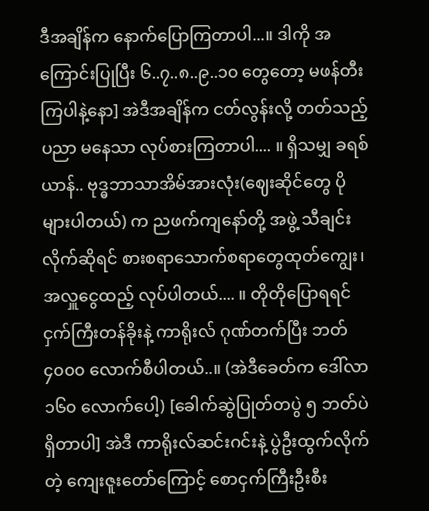ဒီအချိန်က နောက်ပြောကြတာပါ...။ ဒါကို အကြောင်းပြုပြီး ၆..၇..၈..၉..၁၀ တွေတော့ မဖန်တီးကြပါနဲ့နော] အဲဒီအချိန်က ငတ်လွန်းလို့ တတ်သည့်ပညာ မနေသာ လုပ်စားကြတာပါ.... ။ ရှိသမျှ ခရစ်ယာန်.. ဗုဒ္ဓဘာသာအိမ်အားလုံး(ဈေးဆိုင်တွေ ပိုများပါတယ်) က ညဖက်ကျနော်တို့ အဖွဲ့ သီချင်းလိုက်ဆိုရင် စားစရာသောက်စရာတွေထုတ်ကျွေး၊ အလှူငွေထည့် လုပ်ပါတယ်.... ။ တိုတိုပြောရရင် ငှက်ကြီးတန်ခိုးနဲ့ ကာရိုးလ် ဂုဏ်တက်ပြီး ဘတ် ၄၀၀၀ လောက်စီပါတယ်..။ (အဲဒီခေတ်က ဒေါ်လာ ၁၆၀ လောက်ပေါ့) [ခေါက်ဆွဲပြုတ်တပွဲ ၅ ဘတ်ပဲရှိတာပါ] အဲဒီ ကာရိုးလ်ဆင်းဂင်းနဲ့ ပွဲဦးထွက်လိုက်တဲ့ ကျေးဇူးတော်ကြောင့် စောငှက်ကြီးဦးစီး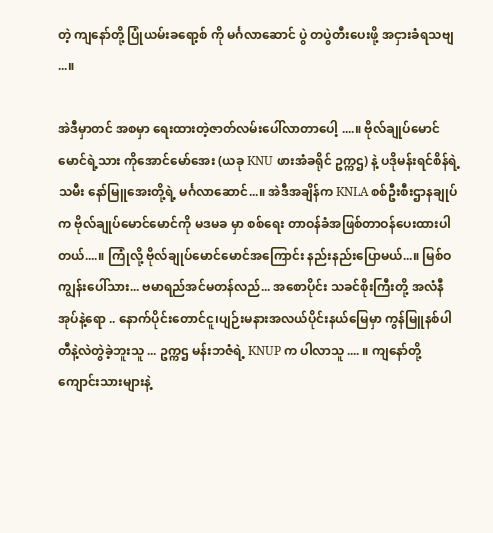တဲ့ ကျနော်တို့ ပြုံယမ်းခရော့စ် ကို မင်္ဂလာဆောင် ပွဲ တပွဲတီးပေးဖို့ အငှားခံရသဗျ ...။

အဲဒီမှာတင် အစမှာ ရေးထားတဲ့ဇာတ်လမ်းပေါ်လာတာပေါ့ ....။ ဗိုလ်ချုပ်မောင်မောင်ရဲ့သား ကိုအောင်မော်အေး (ယခု KNU ဖားအံခရိုင် ဥက္ကဌ) နဲ့ ပဒိုမန်းရင်စိန်ရဲ့သမီး နော်မြူအေးတို့ရဲ့ မင်္ဂလာဆောင်...။ အဲဒီအချိန်က KNLA စစ်ဦးစီးဌာနချုပ်က ဗိုလ်ချုပ်မောင်မောင်ကို မဒမခ မှာ စစ်ရေး တာဝန်ခံအဖြစ်တာဝန်ပေးထားပါတယ်....။ ကြုံလို့ ဗိုလ်ချုပ်မောင်မောင်အကြောင်း နည်းနည်းပြောမယ်...။ မြစ်ဝကျွန်းပေါ်သား... ဗမာရည်အင်မတန်လည်... အစောပိုင်း သခင်စိုးကြီးတို့ အလံနီအုပ်နဲ့ရော .. နောက်ပိုင်းတောင်ငူ၊ပျဉ်းမနားအလယ်ပိုင်းနယ်မြေမှာ ကွန်မြူနစ်ပါတီနဲ့လဲတွဲခဲ့ဘူးသူ ... ဥက္ကဌ မန်းဘဇံရဲ့ KNUP က ပါလာသူ .... ။ ကျနော်တို့ ကျောင်းသားများနဲ့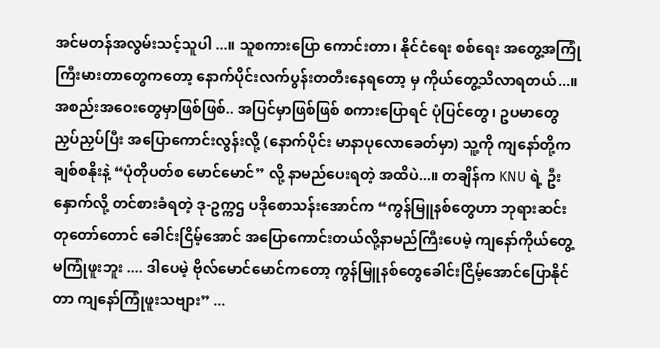အင်မတန်အလွမ်းသင့်သူပါ ...။ သူစကားပြော ကောင်းတာ၊ နိုင်ငံရေး စစ်ရေး အတွေ့အကြုံကြီးမားတာတွေကတော့ နောက်ပိုင်းလက်ပွန်းတတီးနေရတော့ မှ ကိုယ်တွေ့သိလာရတယ်...။ အစည်းအဝေးတွေမှာဖြစ်ဖြစ်.. အပြင်မှာဖြစ်ဖြစ် စကားပြောရင် ပုံပြင်တွေ၊ ဥပမာတွေ ညှပ်ညှပ်ပြီး အပြောကောင်းလွန်းလို့ (နောက်ပိုင်း မာနာပုလောခေတ်မှာ) သူ့ကို ကျနော်တို့က ချစ်စနိုးနဲ့ “ပုံတိုပတ်စ မောင်မောင်” လို့ နာမည်ပေးရတဲ့ အထိပဲ...။ တချိန်က KNU ရဲ့ ဦးနှောက်လို့ တင်စားခံရတဲ့ ဒု-ဥက္ကဌ ပဒိုစောသန်းအောင်က “ကွန်မြူနစ်တွေဟာ ဘုရားဆင်းတုတော်တောင် ခေါင်းငြိမ့်အောင် အပြောကောင်းတယ်လို့နာမည်ကြီးပေမဲ့ ကျနော်ကိုယ်တွေ့ မကြုံဖူးဘူး .... ဒါပေမဲ့ ဗိုလ်မောင်မောင်ကတော့ ကွန်မြူနစ်တွေခေါင်းငြိမ့်အောင်ပြောနိုင်တာ ကျနော်ကြုံဖူးသဗျား” ...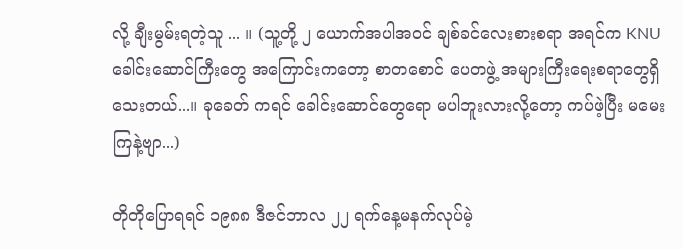လို့ ချီးမွမ်းရတဲ့သူ ... ။ (သူ့တို့ ၂ ယောက်အပါအဝင် ချစ်ခင်လေးစားစရာ အရင်က KNU ခေါင်းဆောင်ကြီးတွေ အကြောင်းကတော့ စာတစောင် ပေတဖွဲ့ အများကြီးရေးစရာတွေရှိသေးတယ်...။ ခုခေတ် ကရင် ခေါင်းဆောင်တွေရော မပါဘူးလားလို့တော့ ကပ်ဖဲ့ပြီး မမေးကြနဲ့ဗျာ...)

တိုတိုပြောရရင် ၁၉၈၈ ဒီဇင်ဘာလ ၂၂ ရက်နေ့မနက်လုပ်မဲ့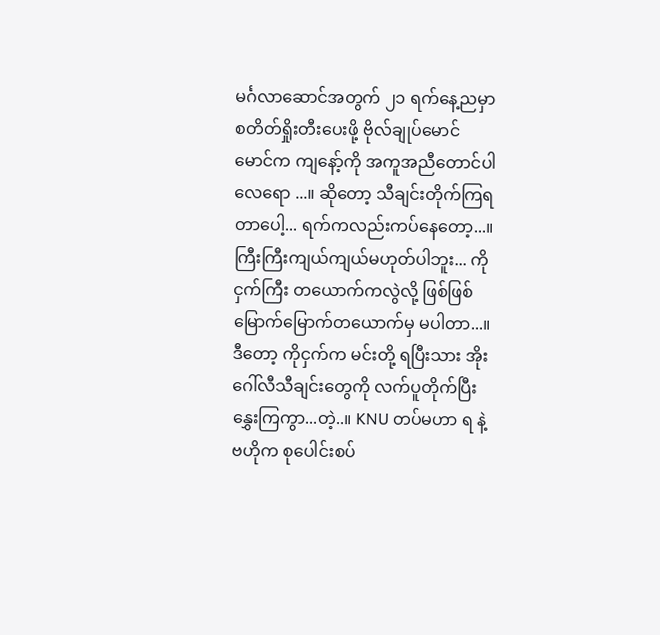မင်္ဂလာဆောင်အတွက် ၂၁ ရက်နေ့ညမှာ စတိတ်ရှိုးတီးပေးဖို့ ဗိုလ်ချုပ်မောင်မောင်က ကျနော့်ကို အကူအညီတောင်ပါလေရော ...။ ဆိုတော့ သီချင်းတိုက်ကြရတာပေါ့... ရက်ကလည်းကပ်နေတော့...။ ကြီးကြီးကျယ်ကျယ်မဟုတ်ပါဘူး... ကိုငှက်ကြီး တယောက်ကလွဲလို့ ဖြစ်ဖြစ်မြောက်မြောက်တယောက်မှ မပါတာ...။ ဒီတော့ ကိုငှက်က မင်းတို့ ရပြီးသား အိုးဂေါ်လီသီချင်းတွေကို လက်ပူတိုက်ပြီး နွှေးကြကွာ...တဲ့..။ KNU တပ်မဟာ ရ နဲ့ ဗဟိုက စုပေါင်းစပ်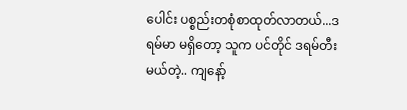ပေါင်း ပစ္စည်းတစုံစာထုတ်လာတယ်...ဒရမ်မာ မရှိတော့ သူက ပင်တိုင် ဒရမ်တီးမယ်တဲ့.. ကျနော့်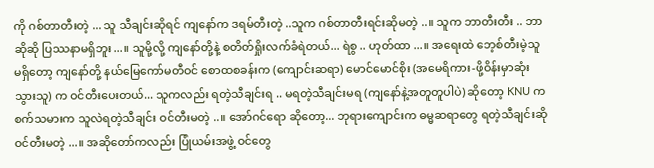ကို ဂစ်တာတီးတဲ့ ... သူ သီချင်းဆိုရင် ကျနော်က ဒရမ်တီးတဲ့ ..သူက ဂစ်တာတီးရင်းဆိုမတဲ့ ..။ သူက ဘာတီးတီး .. ဘာဆိုဆို ပြဿနာမရှိဘူး...။ သူမို့လို့ ကျနော်တို့နဲ့ စတိတ်ရှိုးလက်ခံရဲတယ်... ရဲစွ .. ဟုတ်ထာ ...။ အရေးထဲ ဘေ့စ်တီးမဲ့သူမရှိတော့ ကျနော်တို့ နယ်မြေကော်မတီဝင် စောထစခန်းက (ကျောင်းဆရာ) မောင်မောင်စိုး (အမေရိကား-ဖို့ဝိန်းမှာဆုံးသွားသူ) က ဝင်တီးပေးတယ်... သူကလည်း ရတဲ့သီချင်းရ .. မရတဲ့သီချင်းမရ (ကျနော်နဲ့အတူတူပါပဲ) ဆိုတော့ KNU က စက်သမားက သူလဲရတဲ့သီချင်း ဝင်တီးမတဲ့ ..။ အော်ဂင်ရော ဆိုတော့... ဘုရားကျောင်းက ဓမ္မဆရာတွေ ရတဲ့သီချင်းဆို ဝင်တီးမတဲ့ ...။ အဆိုတော်ကလည်း ပြုံယမ်းအဖွဲ့ ဝင်တွေ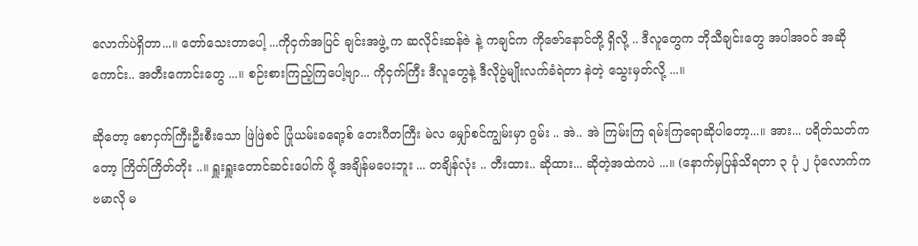လောက်ပဲရှိတာ...။ တော်သေးတာပေါ့ ...ကိုငှက်အပြင် ချင်းအဖွဲ့ က ဆလိုင်းဆန်ဇဲ နဲ့ ကချင်က ကိုဇော်နောင်တို့ ရှိလို့ .. ဒီလူတွေက ဘိုသီချင်းတွေ အပါအဝင် အဆိုကောင်း.. အတီးကောင်းတွေ ...။ စဉ်းစားကြည့်ကြပေါ့ဗျာ... ကိုငှက်ကြီး ဒီလူတွေနဲ့ ဒီလိုပွဲမျိုးလက်ခံရဲတာ နဲတဲ့ သွေးမှတ်လို့ ...။

ဆိုတော့ စောငှက်ကြီးဦးစီးသော ဖြဲဖြဲစင် ပြုံယမ်းခရော့စ် တေးဂီတကြီး မဲလ မျှော်စင်ကျွမ်းမှာ ဂွမ်း .. အဲ.. အဲ ကြမ်းကြ ရမ်းကြရောဆိုပါတော့...။ အား... ပရိတ်သတ်ကတော့ ကြိတ်ကြိတ်တိုး ..။ ရှူးရှူးတောင်ဆင်းပေါက် ဖို့ အချိန်မပေးဘူး ... တချိန်လုံး .. တီးထား.. ဆိုထား... ဆိုတဲ့အထဲကပဲ ...။ (နောက်မှပြန်သိရတာ ၃ ပုံ ၂ ပုံလောက်က ဗမာလို မ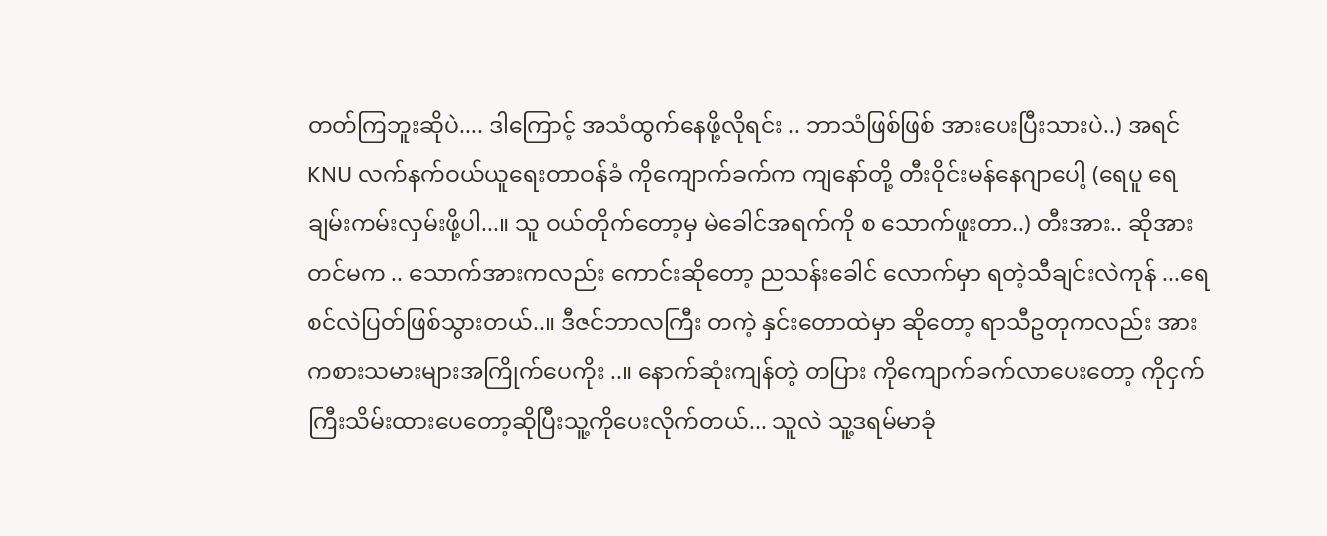တတ်ကြဘူးဆိုပဲ.... ဒါကြောင့် အသံထွက်နေဖို့လိုရင်း .. ဘာသံဖြစ်ဖြစ် အားပေးပြီးသားပဲ..) အရင် KNU လက်နက်ဝယ်ယူရေးတာဝန်ခံ ကိုကျောက်ခက်က ကျနော်တို့ တီးဝိုင်းမန်နေဂျာပေါ့ (ရေပူ ရေချမ်းကမ်းလှမ်းဖို့ပါ...။ သူ ဝယ်တိုက်တော့မှ မဲခေါင်အရက်ကို စ သောက်ဖူးတာ..) တီးအား.. ဆိုအားတင်မက .. သောက်အားကလည်း ကောင်းဆိုတော့ ညသန်းခေါင် လောက်မှာ ရတဲ့သီချင်းလဲကုန် ...ရေစင်လဲပြတ်ဖြစ်သွားတယ်..။ ဒီဇင်ဘာလကြီး တကဲ့ နှင်းတောထဲမှာ ဆိုတော့ ရာသီဥတုကလည်း အားကစားသမားများအကြိုက်ပေကိုး ..။ နောက်ဆုံးကျန်တဲ့ တပြား ကိုကျောက်ခက်လာပေးတော့ ကိုငှက်ကြီးသိမ်းထားပေတော့ဆိုပြီးသူ့ကိုပေးလိုက်တယ်... သူလဲ သူ့ဒရမ်မာခုံ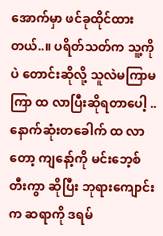အောက်မှာ ဖင်ခုထိုင်ထားတယ်..။ ပရိတ်သတ်က သူ့ကိုပဲ တောင်းဆိုလို့ သူလဲမကြာမကြာ ထ လာပြီးဆိုရတာပေါ့ .. နောက်ဆုံးတခေါက် ထ လာတော့ ကျနော့်ကို မင်းဘေ့စ်တီးကွာ ဆိုပြီး ဘုရားကျောင်းက ဆရာကို ဒရမ်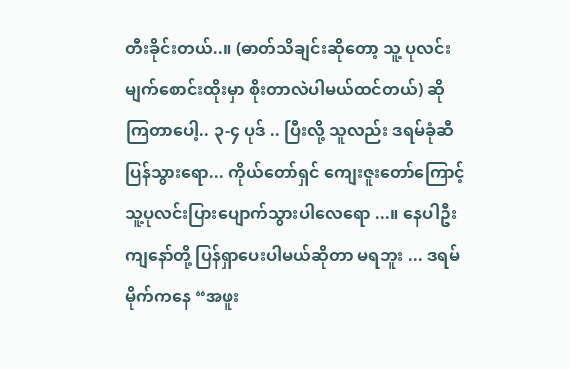တီးခိုင်းတယ်..။ (ဓာတ်သိချင်းဆိုတော့ သူ့ ပုလင်း မျက်စောင်းထိုးမှာ စိုးတာလဲပါမယ်ထင်တယ်) ဆိုကြတာပေါ့.. ၃-၄ ပုဒ် .. ပြီးလို့ သူလည်း ဒရမ်ခုံဆီပြန်သွားရော... ကိုယ်တော်ရှင် ကျေးဇူးတော်ကြောင့် သူ့ပုလင်းပြားပျောက်သွားပါလေရော ...။ နေပါဦး ကျနော်တို့ ပြန်ရှာပေးပါမယ်ဆိုတာ မရဘူး ... ဒရမ်မိုက်ကနေ “အဖူး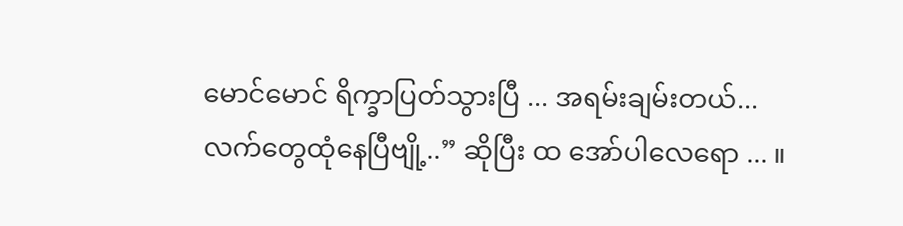မောင်မောင် ရိက္ခာပြတ်သွားပြီ ... အရမ်းချမ်းတယ်... လက်တွေထုံနေပြီဗျို့..” ဆိုပြီး ထ အော်ပါလေရော ... ။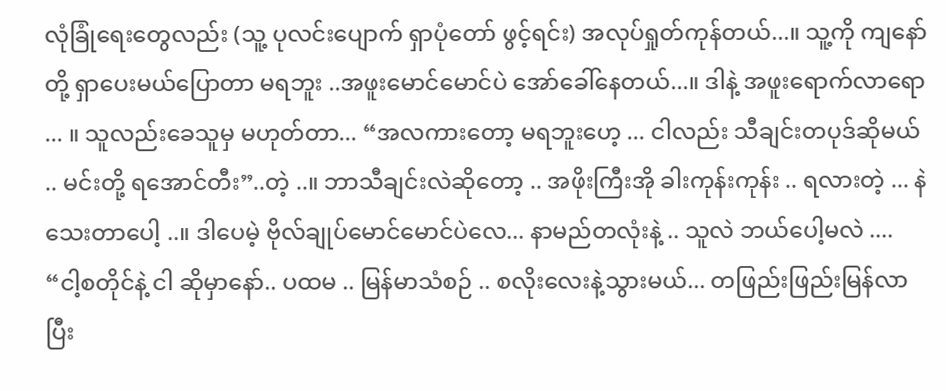လုံခြုံရေးတွေလည်း (သူ့ ပုလင်းပျောက် ရှာပုံတော် ဖွင့်ရင်း) အလုပ်ရှုတ်ကုန်တယ်...။ သူ့ကို ကျနော်တို့ ရှာပေးမယ်ပြောတာ မရဘူး ..အဖူးမောင်မောင်ပဲ အော်ခေါ်နေတယ်...။ ဒါနဲ့ အဖူးရောက်လာရော ... ။ သူလည်းခေသူမှ မဟုတ်တာ... “အလကားတော့ မရဘူးဟေ့ ... ငါလည်း သီချင်းတပုဒ်ဆိုမယ် .. မင်းတို့ ရအောင်တီး”..တဲ့ ..။ ဘာသီချင်းလဲဆိုတော့ .. အဖိုးကြီးအို ခါးကုန်းကုန်း .. ရလားတဲ့ ... နဲသေးတာပေါ့ ..။ ဒါပေမဲ့ ဗိုလ်ချုပ်မောင်မောင်ပဲလေ... နာမည်တလုံးနဲ့ .. သူလဲ ဘယ်ပေါ့မလဲ .... “ငါ့စတိုင်နဲ့ ငါ ဆိုမှာနော်.. ပထမ .. မြန်မာသံစဉ် .. စလိုးလေးနဲ့သွားမယ်... တဖြည်းဖြည်းမြန်လာပြီး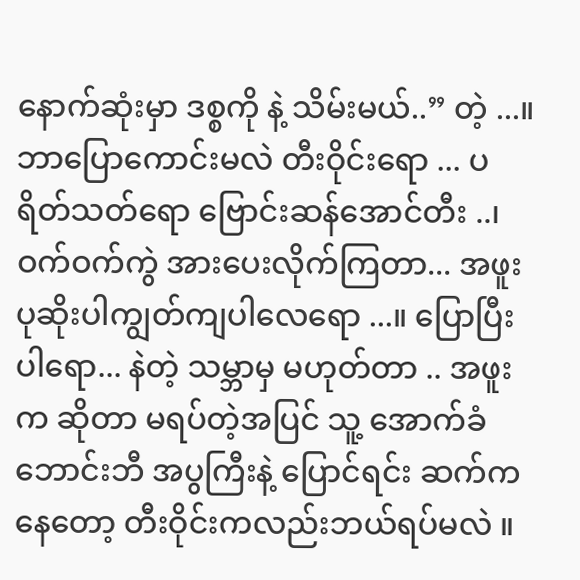နောက်ဆုံးမှာ ဒစ္စကို နဲ့ သိမ်းမယ်..” တဲ့ ...။ ဘာပြောကောင်းမလဲ တီးဝိုင်းရော ... ပရိတ်သတ်ရော ဗြောင်းဆန်အောင်တီး ..၊ ဝက်ဝက်ကွဲ အားပေးလိုက်ကြတာ... အဖူး ပုဆိုးပါကျွတ်ကျပါလေရော ...။ ပြောပြီးပါရော... နဲတဲ့ သမ္ဘာမှ မဟုတ်တာ .. အဖူးက ဆိုတာ မရပ်တဲ့အပြင် သူ့ အောက်ခံဘောင်းဘီ အပွကြီးနဲ့ ပြောင်ရင်း ဆက်ကနေတော့ တီးဝိုင်းကလည်းဘယ်ရပ်မလဲ ။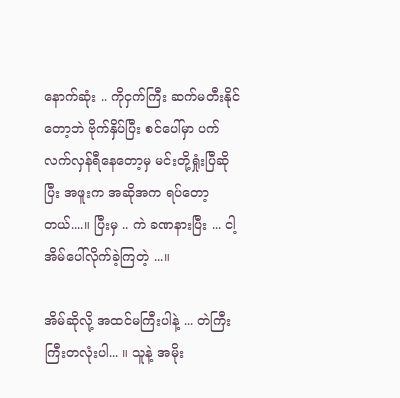နောက်ဆုံး .. ကိုငှက်ကြီး ဆက်မတီးနိုင်တော့ဘဲ ဗိုက်နှိပ်ပြီး စင်ပေါ်မှာ ပက်လက်လှန်ရီနေတော့မှ မင်းတို့ရှုံးပြီဆိုပြီး အဖူးက အဆိုအက ရပ်တော့တယ်....။ ပြီးမှ .. ကဲ ခဏနားပြီး ... ငါ့အိမ်ပေါ်လိုက်ခဲ့ကြတဲ့ ...။

အိမ်ဆိုလို့ အထင်မကြီးပါနဲ့ ... တဲကြီးကြီးတလုံးပါ... ။ သူနဲ့ အမိုး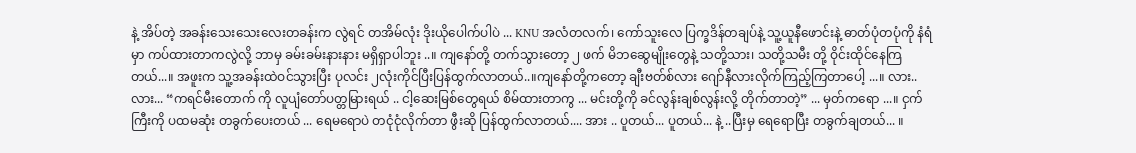နဲ့ အိပ်တဲ့ အခန်းသေးသေးလေးတခန်းက လွဲရင် တအိမ်လုံး ဒိုးယိုပေါက်ပါပဲ ... KNU အလံတလက်၊ ကော်သူးလေ ပြက္ခဒိန်တချပ်နဲ့ သူ့ယူနီဖောင်းနဲ့ ဓာတ်ပုံတပုံကို နံရံမှာ ကပ်ထားတာကလွဲလို့ ဘာမှ ခမ်းခမ်းနားနား မရှိရှာပါဘူး ..။ ကျနော်တို့ တက်သွားတော့ ၂ ဖက် မိဘဆွေမျိုးတွေနဲ့ သတို့သား၊ သတို့သမီး တို့ ဝိုင်းထိုင်နေကြတယ်...။ အဖူးက သူ့အခန်းထဲဝင်သွားပြီး ပုလင်း ၂လုံးကိုင်ပြီးပြန်ထွက်လာတယ်..။ကျနော်တို့ကတော့ ချီးဗတ်စ်လား ဂျော်နီလားလိုက်ကြည့်ကြတာပေါ့ ...။ လား.. လား... “ကရင်မီးတောက် ကို လူပျံတော်ပတ္တမြားရယ် .. ငါ့ဆေးမြစ်တွေရယ် စိမ်ထားတာကွ ... မင်းတို့ကို ခင်လွန်းချစ်လွန်းလို့ တိုက်တာတဲ့” ... မှတ်ကရော ...။ ငှက်ကြီးကို ပထမဆုံး တခွက်ပေးတယ် ... ရေမရောပဲ တငုံငုံလိုက်တာ ဖွီးဆို ပြန်ထွက်လာတယ်.... အား .. ပူတယ်... ပူတယ်... နဲ့ ..ပြီးမှ ရေရောပြီး တခွက်ချတယ်... ။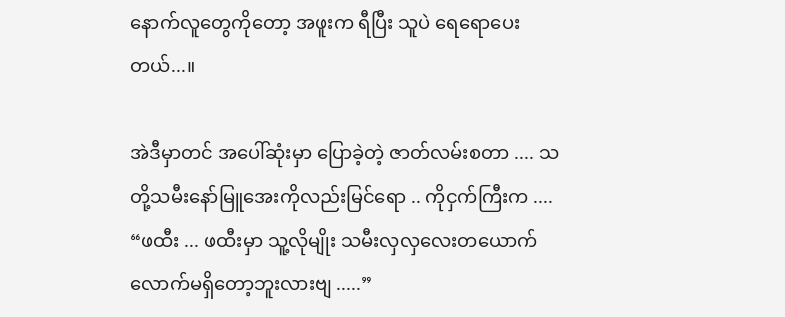နောက်လူတွေကိုတော့ အဖူးက ရီပြီး သူပဲ ရေရောပေးတယ်...။

အဲဒီမှာတင် အပေါ်ဆုံးမှာ ပြောခဲ့တဲ့ ဇာတ်လမ်းစတာ .... သတို့သမီးနော်မြူအေးကိုလည်းမြင်ရော .. ကိုငှက်ကြီးက .... “ဖထီး ... ဖထီးမှာ သူ့လိုမျိုး သမီးလှလှလေးတယောက်လောက်မရှိတော့ဘူးလားဗျ .....”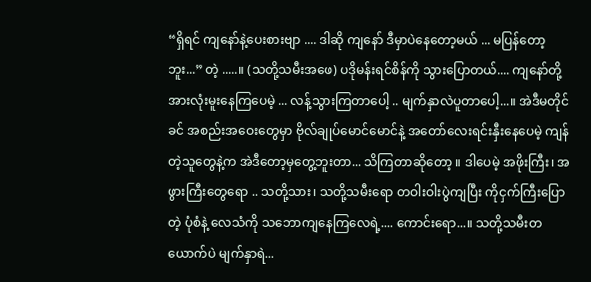“ရှိရင် ကျနော်နဲ့ပေးစားဗျာ .... ဒါဆို ကျနော် ဒီမှာပဲနေတော့မယ် ... မပြန်တော့ဘူး...” တဲ့ .....။ (သတို့သမီးအဖေ) ပဒိုမန်းရင်စိန်ကို သွားပြောတယ်.... ကျနော်တို့ အားလုံးမူးနေကြပေမဲ့ ... လန့်သွားကြတာပေါ့ .. မျက်နှာလဲပူတာပေါ့...။ အဲဒီမတိုင်ခင် အစည်းအဝေးတွေမှာ ဗိုလ်ချုပ်မောင်မောင်နဲ့ အတော်လေးရင်းနှီးနေပေမဲ့ ကျန်တဲ့သူတွေနဲ့က အဲဒီတော့မှတွေ့ဘူးတာ... သိကြတာဆိုတော့ ။ ဒါပေမဲ့ အဖိုးကြီး၊ အဖွားကြီးတွေရော .. သတို့သား၊ သတို့သမီးရော တဝါးဝါးပွဲကျပြီး ကိုငှက်ကြီးပြောတဲ့ ပုံစံနဲ့ လေသံကို သဘောကျနေကြလေရဲ့.... ကောင်းရော...။ သတို့သမီးတယောက်ပဲ မျက်နှာရဲ...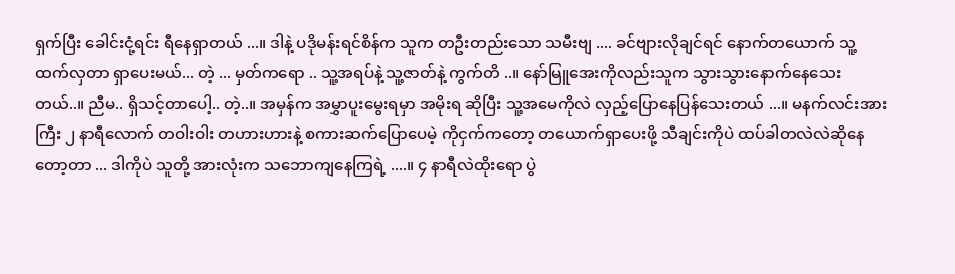ရှက်ပြီး ခေါင်းငုံ့ရင်း ရီနေရှာတယ် ...။ ဒါနဲ့ ပဒိုမန်းရင်စိန်က သူက တဦးတည်းသော သမီးဗျ .... ခင်ဗျားလိုချင်ရင် နောက်တယောက် သူ့ထက်လှတာ ရှာပေးမယ်... တဲ့ ... မှတ်ကရော .. သူ့အရပ်နဲ့ သူ့ဇာတ်နဲ့ ကွက်တိ ..။ နော်မြူအေးကိုလည်းသူက သွားသွားနောက်နေသေးတယ်..။ ညီမ.. ရှိသင့်တာပေါ့.. တဲ့..။ အမှန်က အမွှာပူးမွေးရမှာ အမိုးရ ဆိုပြီး သူ့အမေကိုလဲ လှည့်ပြောနေပြန်သေးတယ် ...။ မနက်လင်းအားကြီး ၂ နာရီလောက် တဝါးဝါး တဟားဟားနဲ့ စကားဆက်ပြောပေမဲ့ ကိုငှက်ကတော့ တယောက်ရှာပေးဖို့ သီချင်းကိုပဲ ထပ်ခါတလဲလဲဆိုနေတော့တာ ... ဒါကိုပဲ သူတို့ အားလုံးက သဘောကျနေကြရဲ့ ....။ ၄ နာရီလဲထိုးရော ပွဲ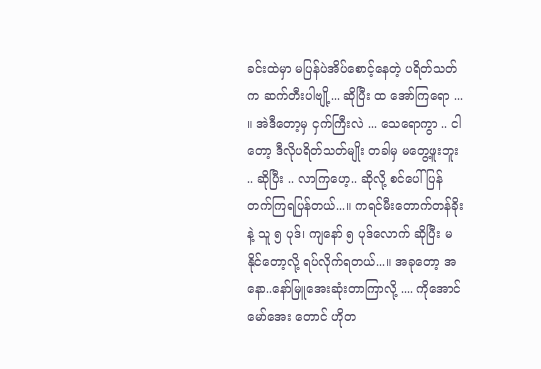ခင်းထဲမှာ မပြန်ပဲအိပ်စောင့်နေတဲ့ ပရိတ်သတ်က ဆက်တီးပါဗျို့... ဆိုပြီး ထ အော်ကြရော ... ။ အဲဒီတော့မှ ငှက်ကြီးလဲ ... သေရောကွာ .. ငါတော့ ဒီလိုပရိတ်သတ်မျိုး တခါမှ မတွေ့ဖူးဘူး .. ဆိုပြီး .. လာကြဟေ့.. ဆိုလို့ စင်ပေါ်ပြန်တက်ကြရပြန်တယ်...။ ကရင်မီးတောက်တန်ခိုးနဲ့ သူ ၅ ပုဒ်၊ ကျနော် ၅ ပုဒ်လောက် ဆိုပြီး မနိုင်တော့လို့ ရပ်လိုက်ရတယ်...။ အခုတော့ အနော..နော်မြူအေးဆုံးတာကြာလို့ .... ကိုအောင်မော်အေး တောင် ဟိုတ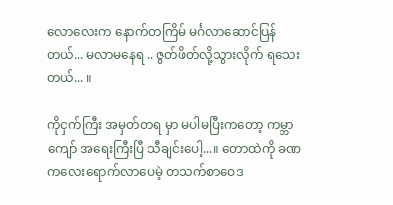လောလေးက နောက်တကြိမ် မင်္ဂလာဆောင်ပြန်တယ်... မလာမနေရ .. ဇွတ်ဖိတ်လို့သွားလိုက် ရသေးတယ်... ။

ကိုငှက်ကြီး အမှတ်တရ မှာ မပါမပြီးကတော့ ကမ္ဘာကျော် အရေးကြီးပြီ သီချင်းပေါ့...။ တောထဲကို ခဏကလေးရောက်လာပေမဲ့ တသက်စာဝေဒ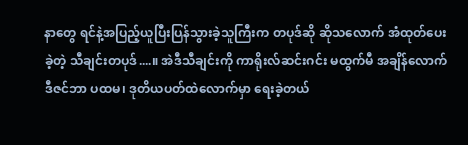နာတွေ ရင်နဲ့အပြည့်ယူပြီးပြန်သွားခဲ့သူကြီးက တပုဒ်ဆို ဆိုသလောက် အံထုတ်ပေးခဲ့တဲ့ သီချင်းတပုဒ်....။ အဲဒီသီချင်းကို ကာရိုးလ်ဆင်းဂင်း မထွက်မီ အချိန်လောက် ဒီဇင်ဘာ ပထမ၊ ဒုတိယပတ်ထဲလောက်မှာ ရေးခဲ့တယ်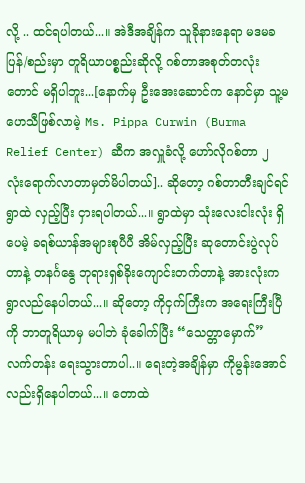လို့ .. ထင်ရပါတယ်...။ အဲဒီအချိန်က သူခိုနားနေရာ မဒမခ ပြန်/စည်းမှာ တူရိယာပစ္စည်းဆိုလို့ ဂစ်တာအစုတ်တလုံးတောင် မရှိပါဘူး...[နောက်မှ ဦးအေးဆောင်က နောင်မှာ သူ့မဟေသီဖြစ်လာမဲ့ Ms. Pippa Curwin (Burma Relief Center) ဆီက အလှူခံလို့ ဟော်လိုဂစ်တာ ၂ လုံးရောက်လာတာမှတ်မိပါတယ်].. ဆိုတော့ ဂစ်တာတီးချင်ရင် ရွာထဲ လှည့်ပြီး ငှားရပါတယ်...။ ရွာထဲမှာ သုံးလေးငါးလုံး ရှိပေမဲ့ ခရစ်ယာန်အများစုပီပီ အိမ်လှည့်ပြီး ဆုတောင်းပွဲလုပ်တာနဲ့ တနင်္ဂနွေ ဘုရားရှစ်ခိုးကျောင်းတက်တာနဲ့ အားလုံးက ရွာလည်နေပါတယ်...။ ဆိုတော့ ကိုငှက်ကြီးက အရေးကြီးပြီကို ဘာတူရိယာမှ မပါဘဲ ခုံခေါက်ပြီး “သေတ္တာမှောက်” လက်တန်း ရေးသွားတာပါ..။ ရေးတဲ့အချိန်မှာ ကိုမွန်းအောင်လည်းရှိနေပါတယ်...။ တောထဲ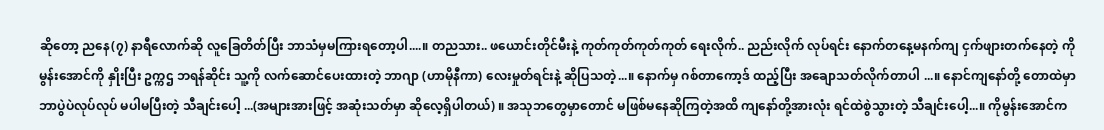ဆိုတော့ ညနေ(၇) နာရီလောက်ဆို လူခြေတိတ်ပြီး ဘာသံမှမကြားရတော့ပါ....။ တညသား.. ဖယောင်းတိုင်မီးနဲ့ ကုတ်ကုတ်ကုတ်ကုတ် ရေးလိုက်.. ညည်းလိုက် လုပ်ရင်း နောက်တနေ့မနက်ကျ ငှက်ဖျားတက်နေတဲ့ ကိုမွန်းအောင်ကို နှိုးပြီး ဥက္ကဌ ဘရန်ဆိုင်း သူ့ကို လက်ဆောင်ပေးထားတဲ့ ဘာဂျာ (ဟာမိုနီကာ) လေးမှုတ်ရင်းနဲ့ ဆိုပြသတဲ့...။ နောက်မှ ဂစ်တာကော့ဒ် ထည့်ပြီး အချောသတ်လိုက်တာပါ ...။ နောင်ကျနော်တို့ တောထဲမှာ ဘာပွဲပဲလုပ်လုပ် မပါမပြီးတဲ့ သီချင်းပေါ့ ...(အများအားဖြင့် အဆုံးသတ်မှာ ဆိုလေ့ရှိပါတယ်) ။ အသုဘတွေမှာတောင် မဖြစ်မနေဆိုကြတဲ့အထိ ကျနော်တို့အားလုံး ရင်ထဲစွဲသွားတဲ့ သီချင်းပေါ့...။ ကိုမွန်းအောင်က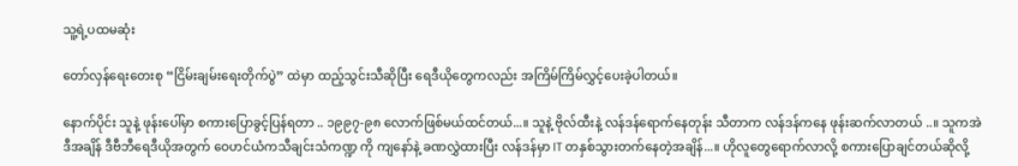သူ့ရဲ့ပထမဆုံး

တော်လှန်ရေးတေးစု “ငြိမ်းချမ်းရေးတိုက်ပွဲ” ထဲမှာ ထည့်သွင်းသီဆိုပြီး ရေဒီယိုတွေကလည်း အကြိမ်ကြိမ်လွှင့်ပေးခဲ့ပါတယ်။

နောက်ပိုင်း သူနဲ့ ဖုန်းပေါ်မှာ စကားပြောခွင့်ပြန်ရတာ .. ၁၉၉၇-၉၈ လောက်ဖြစ်မယ်ထင်တယ်...။ သူနဲ့ ဗိုလ်ထီးနဲ့ လန်ဒန်ရောက်နေတုန်း သီတာက လန်ဒန်ကနေ ဖုန်းဆက်လာတယ် ..။ သူကအဲဒီအချိန် ဒီဗီဘီရေဒီယိုအတွက် ဝေဟင်ယံကသီချင်းသံကဏ္ဍ ကို ကျနော်နဲ့ ခဏလွှဲထားပြီး လန်ဒန်မှာ IT တနှစ်သွားတက်နေတဲ့အချိန်...။ ဟိုလူတွေရောက်လာလို့ စကားပြောချင်တယ်ဆိုလို့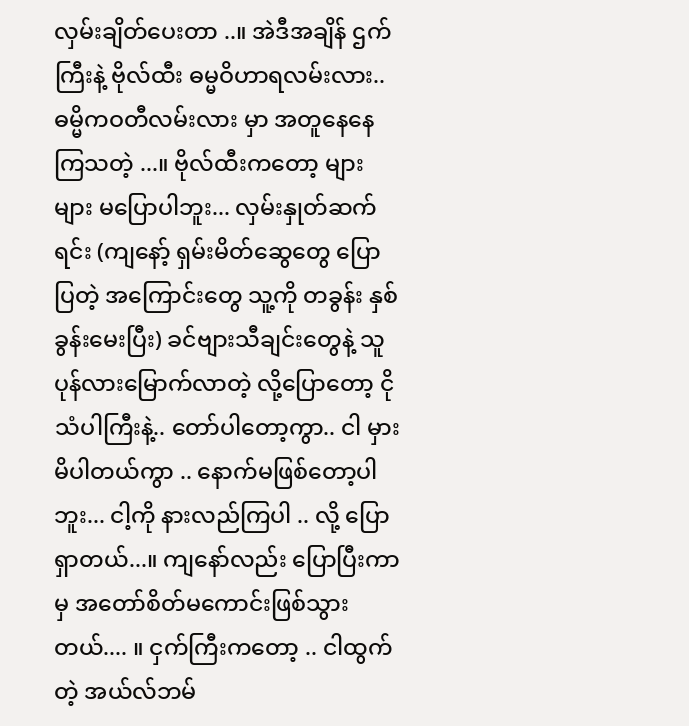လှမ်းချိတ်ပေးတာ ..။ အဲဒီအချိန် ဌက်ကြီးနဲ့ ဗိုလ်ထီး ဓမ္မဝိဟာရလမ်းလား.. ဓမ္မိကဝတီလမ်းလား မှာ အတူနေနေကြသတဲ့ ...။ ဗိုလ်ထီးကတော့ များများ မပြောပါဘူး... လှမ်းနှုတ်ဆက်ရင်း (ကျနော့် ရှမ်းမိတ်ဆွေတွေ ပြောပြတဲ့ အကြောင်းတွေ သူ့ကို တခွန်း နှစ်ခွန်းမေးပြီး) ခင်ဗျားသီချင်းတွေနဲ့ သူပုန်လားမြောက်လာတဲ့ လို့ပြောတော့ ငိုသံပါကြီးနဲ့.. တော်ပါတော့ကွာ.. ငါ မှားမိပါတယ်ကွာ .. နောက်မဖြစ်တော့ပါဘူး... ငါ့ကို နားလည်ကြပါ .. လို့ ပြောရှာတယ်...။ ကျနော်လည်း ပြောပြီးကာမှ အတော်စိတ်မကောင်းဖြစ်သွားတယ်.... ။ ငှက်ကြီးကတော့ .. ငါထွက်တဲ့ အယ်လ်ဘမ်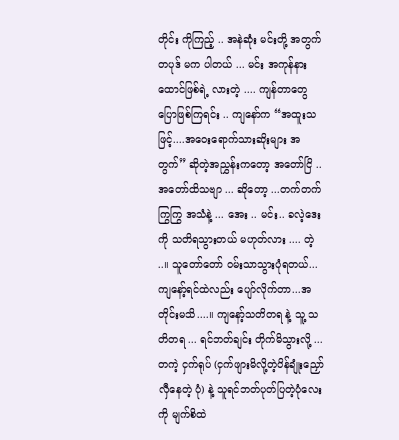တိုင်း ကိုကြည့် .. အနဲဆုံး မင်းတို့ အတွက် တပုဒ် မက ပါတယ် ... မင်း အကုန်နားထောင်ဖြစ်ရဲ့ လားတဲ့ .... ကျန်တာတွေ ပြောဖြစ်ကြရင်း .. ကျနော်က “အထူးသဖြင့်....အဝေးရောက်သားဆိုးများ အတွက်” ဆိုတဲ့အညွှန်းကတော့ အတော်ငြိ .. အတော်ထိသဗျာ ... ဆိုတော့ ...တက်တက်ကြွကြွ အသံနဲ့ ... အေး .. မင်း.. ခလဲ့ဒေး ကို သတိရသွားတယ် မဟုတ်လား .... တဲ့ ..။ သူတော်တော် ဝမ်းသာသွားပုံရတယ်... ကျနော့်ရင်ထဲလည်း ပျော်လိုက်တာ...အတိုင်းမသိ....။ ကျနော့်သတိတရ နဲ့ သူ့ သတိတရ ... ရင်ဘတ်ချင်း တိုက်မိသွားလို့ ... တကဲ့ ငှက်ရုပ် (ငှက်ဖျားမိလို့တဲ့ပိန်ချုံးညှော်လှီနေတဲ့ ပုံ) နဲ့ သူရင်ဘတ်ပုတ်ပြတဲ့ပုံလေးကို မျက်စိထဲ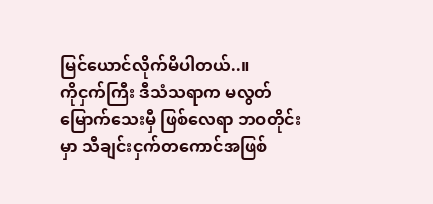မြင်ယောင်လိုက်မိပါတယ်..။
ကိုငှက်ကြီး ဒီသံသရာက မလွတ်မြောက်သေးမှီ ဖြစ်လေရာ ဘဝတိုင်းမှာ သီချင်းငှက်တကောင်အဖြစ်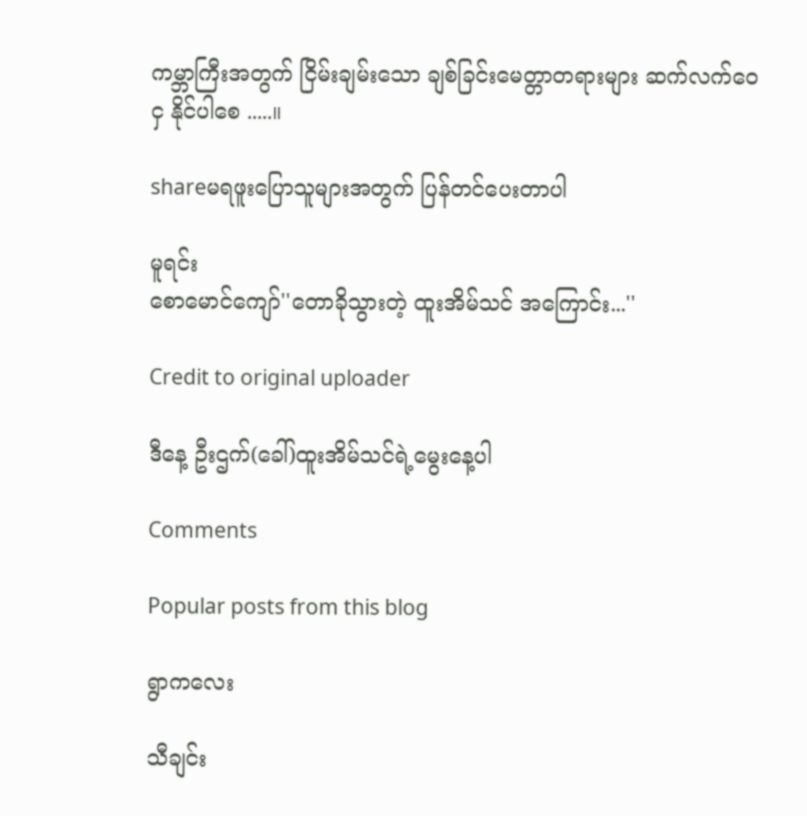ကမ္ဘာကြီးအတွက် ငြိမ်းချမ်းသော ချစ်ခြင်းမေတ္တာတရားများ ဆက်လက်ဝေငှ နိုင်ပါစေ .....။

shareမရဖူးပြောသူများအတွက် ပြန်တင်ပေးတာပါ

မူရင်း
စောမောင်ကျော်''တောခိုသွားတဲ့ ထူးအိမ်သင် အကြောင်း...''

Credit to original uploader

ဒီနေ့ ဦးဌက်(ခေါ်)ထူးအိမ်သင်ရဲ့မွေးနေ့ပါ

Comments

Popular posts from this blog

ရွာကလေး

သီချင်း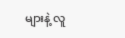များနဲ့ လူ